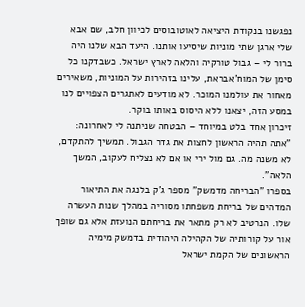נפגשנו בנקודת היציאה לאוטובוסים לכיוון חלב, שם אבא שלי ארגן שתי מוניות שיסיעו אותנו. היעד הבא שלנו היה ברור לי – גבול טורקיה והלאה לארץ ישראל. כשבדקנו כל סימן של המוח'אבראת, עלינו בזהירות על המוניות, משאירים מאחור את עולמנו המוכר. לא מודעים לאתגרים הצפויים לנו במסע הזה, יצאנו ללא היסוס באותו בוקר.
זיכרון אחד בלט במיוחד – הבטחה שניתנה לי לאחרונה: "אתה תהיה הראשון לחצות את גדר הגבול. תמשיך להתקדם, לא משנה מה. גם מול ירי או אם לא נצליח לעקוב, המשך הלאה".
בספרו "הבריחה מדמשק" מספר ג'ק בלנגה את התיאור המדהים של בריחת משפחתו מסוריה במהלך שנות העשרה שלו. הנרטיב לא רק מתאר את בריחתם הנועזת אלא גם שופך אור על קורותיה של הקהילה היהודית בדמשק מימיה הראשונים של הקמת ישראל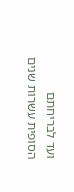ועד לבריחתם הסופית עשרות שנים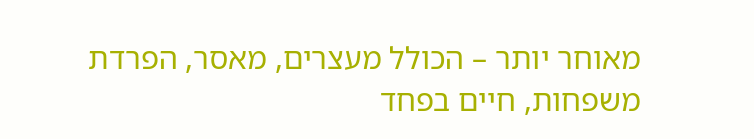מאוחר יותר – הכולל מעצרים, מאסר, הפרדת משפחות, חיים בפחד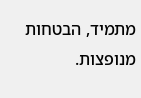מתמיד, הבטחות מנופצות.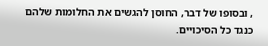, ובסופו של דבר, החוסן להגשים את החלומות שלהם כנגד כל הסיכויים.